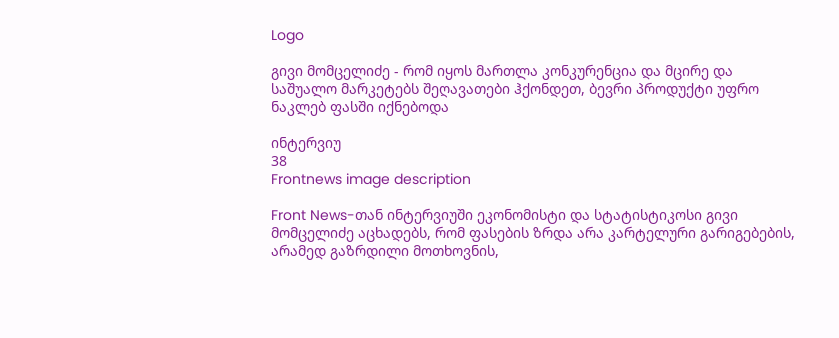Logo

გივი მომცელიძე - რომ იყოს მართლა კონკურენცია და მცირე და საშუალო მარკეტებს შეღავათები ჰქონდეთ, ბევრი პროდუქტი უფრო ნაკლებ ფასში იქნებოდა

ინტერვიუ
38
Frontnews image description

Front News-თან ინტერვიუში ეკონომისტი და სტატისტიკოსი გივი მომცელიძე აცხადებს, რომ ფასების ზრდა არა კარტელური გარიგებების, არამედ გაზრდილი მოთხოვნის,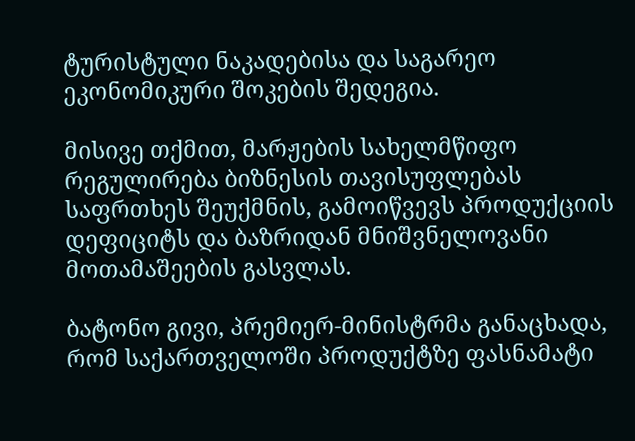ტურისტული ნაკადებისა და საგარეო ეკონომიკური შოკების შედეგია.

მისივე თქმით, მარჟების სახელმწიფო რეგულირება ბიზნესის თავისუფლებას საფრთხეს შეუქმნის, გამოიწვევს პროდუქციის დეფიციტს და ბაზრიდან მნიშვნელოვანი მოთამაშეების გასვლას.

ბატონო გივი, პრემიერ-მინისტრმა განაცხადა, რომ საქართველოში პროდუქტზე ფასნამატი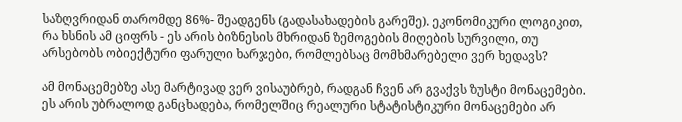საზღვრიდან თარომდე 86%- შეადგენს (გადასახადების გარეშე). ეკონომიკური ლოგიკით, რა ხსნის ამ ციფრს - ეს არის ბიზნესის მხრიდან ზემოგების მიღების სურვილი, თუ არსებობს ობიექტური ფარული ხარჯები, რომლებსაც მომხმარებელი ვერ ხედავს?

ამ მონაცემებზე ასე მარტივად ვერ ვისაუბრებ, რადგან ჩვენ არ გვაქვს ზუსტი მონაცემები. ეს არის უბრალოდ განცხადება, რომელშიც რეალური სტატისტიკური მონაცემები არ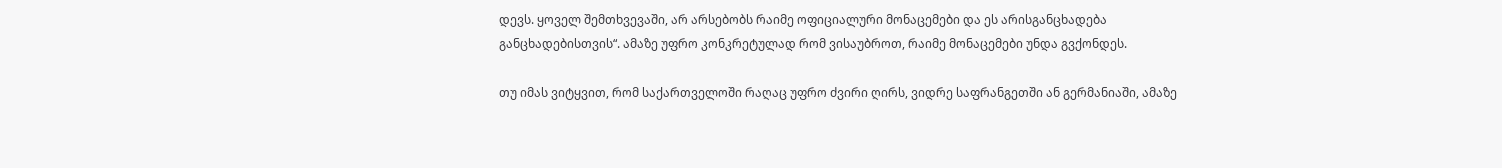დევს. ყოველ შემთხვევაში, არ არსებობს რაიმე ოფიციალური მონაცემები და ეს არისგანცხადება განცხადებისთვის“. ამაზე უფრო კონკრეტულად რომ ვისაუბროთ, რაიმე მონაცემები უნდა გვქონდეს.

თუ იმას ვიტყვით, რომ საქართველოში რაღაც უფრო ძვირი ღირს, ვიდრე საფრანგეთში ან გერმანიაში, ამაზე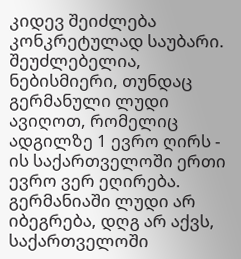კიდევ შეიძლება კონკრეტულად საუბარი. შეუძლებელია, ნებისმიერი, თუნდაც გერმანული ლუდი ავიღოთ, რომელიც ადგილზე 1 ევრო ღირს - ის საქართველოში ერთი ევრო ვერ ეღირება. გერმანიაში ლუდი არ იბეგრება, დღგ არ აქვს, საქართველოში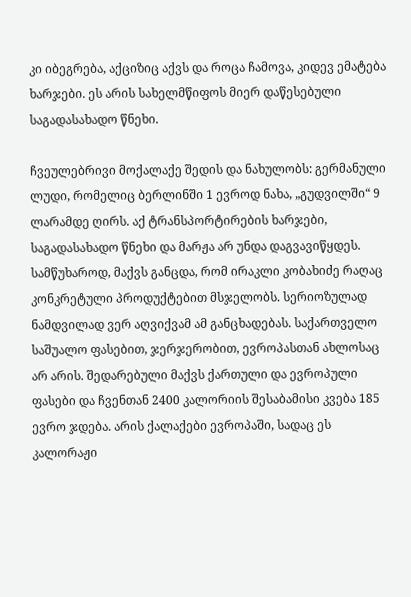კი იბეგრება, აქციზიც აქვს და როცა ჩამოვა, კიდევ ემატება ხარჯები. ეს არის სახელმწიფოს მიერ დაწესებული საგადასახადო წნეხი.

ჩვეულებრივი მოქალაქე შედის და ნახულობს: გერმანული ლუდი, რომელიც ბერლინში 1 ევროდ ნახა, „გუდვილში“ 9 ლარამდე ღირს. აქ ტრანსპორტირების ხარჯები, საგადასახადო წნეხი და მარჟა არ უნდა დაგვავიწყდეს. სამწუხაროდ, მაქვს განცდა, რომ ირაკლი კობახიძე რაღაც კონკრეტული პროდუქტებით მსჯელობს. სერიოზულად ნამდვილად ვერ აღვიქვამ ამ განცხადებას. საქართველო საშუალო ფასებით, ჯერჯერობით, ევროპასთან ახლოსაც არ არის. შედარებული მაქვს ქართული და ევროპული ფასები და ჩვენთან 2400 კალორიის შესაბამისი კვება 185 ევრო ჯდება. არის ქალაქები ევროპაში, სადაც ეს კალორაჟი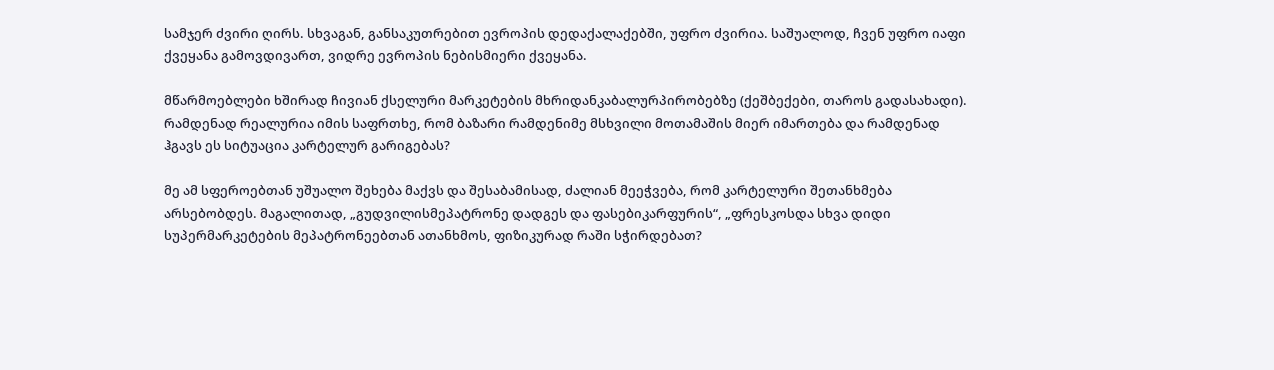სამჯერ ძვირი ღირს. სხვაგან, განსაკუთრებით ევროპის დედაქალაქებში, უფრო ძვირია. საშუალოდ, ჩვენ უფრო იაფი ქვეყანა გამოვდივართ, ვიდრე ევროპის ნებისმიერი ქვეყანა.

მწარმოებლები ხშირად ჩივიან ქსელური მარკეტების მხრიდანკაბალურპირობებზე (ქეშბექები, თაროს გადასახადი). რამდენად რეალურია იმის საფრთხე, რომ ბაზარი რამდენიმე მსხვილი მოთამაშის მიერ იმართება და რამდენად ჰგავს ეს სიტუაცია კარტელურ გარიგებას?

მე ამ სფეროებთან უშუალო შეხება მაქვს და შესაბამისად, ძალიან მეეჭვება, რომ კარტელური შეთანხმება არსებობდეს. მაგალითად, „გუდვილისმეპატრონე დადგეს და ფასებიკარფურის“, „ფრესკოსდა სხვა დიდი სუპერმარკეტების მეპატრონეებთან ათანხმოს, ფიზიკურად რაში სჭირდებათ?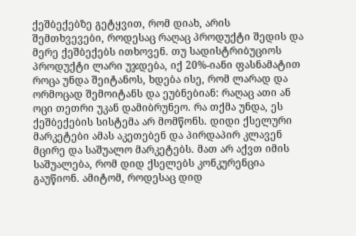ქეშბექებზე გეტყვით, რომ დიახ, არის შემთხვევები, როდესაც რაღაც პროდუქტი შედის და მერე ქეშბექებს ითხოვენ. თუ სადისტრიბუციოს პროდუქტი ლარი უჯდება, იქ 20%-იანი ფასნამატით როცა უნდა შეიტანოს, ხდება ისე, რომ ლარად და ორმოცად შემოიტანს და ეუბნებიან: რაღაც ათი ან ოცი თეთრი უკან დამიბრუნეო. რა თქმა უნდა, ეს ქეშბექების სისტემა არ მომწონს. დიდი ქსელური მარკეტები ამას აკეთებენ და პირდაპირ კლავენ მცირე და საშუალო მარკეტებს. მათ არ აქვთ იმის საშუალება, რომ დიდ ქსელებს კონკურენცია გაუწიონ. ამიტომ, როდესაც დიდ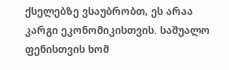ქსელებზე ვსაუბრობთ, ეს არაა კარგი ეკონომიკისთვის. საშუალო ფენისთვის ხომ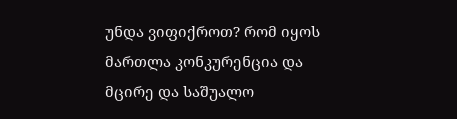უნდა ვიფიქროთ? რომ იყოს მართლა კონკურენცია და მცირე და საშუალო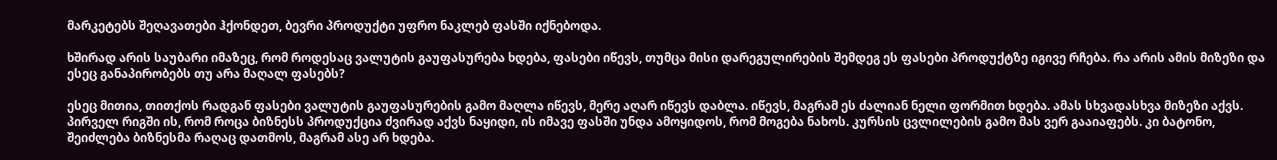მარკეტებს შეღავათები ჰქონდეთ, ბევრი პროდუქტი უფრო ნაკლებ ფასში იქნებოდა.

ხშირად არის საუბარი იმაზეც, რომ როდესაც ვალუტის გაუფასურება ხდება, ფასები იწევს, თუმცა მისი დარეგულირების შემდეგ ეს ფასები პროდუქტზე იგივე რჩება. რა არის ამის მიზეზი და ესეც განაპირობებს თუ არა მაღალ ფასებს?

ესეც მითია, თითქოს რადგან ფასები ვალუტის გაუფასურების გამო მაღლა იწევს, მერე აღარ იწევს დაბლა. იწევს, მაგრამ ეს ძალიან ნელი ფორმით ხდება. ამას სხვადასხვა მიზეზი აქვს. პირველ რიგში ის, რომ როცა ბიზნესს პროდუქცია ძვირად აქვს ნაყიდი, ის იმავე ფასში უნდა ამოყიდოს, რომ მოგება ნახოს. კურსის ცვლილების გამო მას ვერ გააიაფებს. კი ბატონო, შეიძლება ბიზნესმა რაღაც დათმოს, მაგრამ ასე არ ხდება.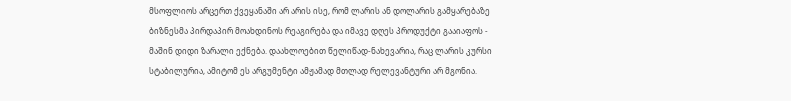მსოფლიოს არცერთ ქვეყანაში არ არის ისე, რომ ლარის ან დოლარის გამყარებაზე ბიზნესმა პირდაპირ მოახდინოს რეაგირება და იმავე დღეს პროდუქტი გააიაფოს - მაშინ დიდი ზარალი ექნება. დაახლოებით წელიწად-ნახევარია, რაც ლარის კურსი სტაბილურია, ამიტომ ეს არგუმენტი ამჟამად მთლად რელევანტური არ მგონია.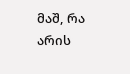მაშ, რა არის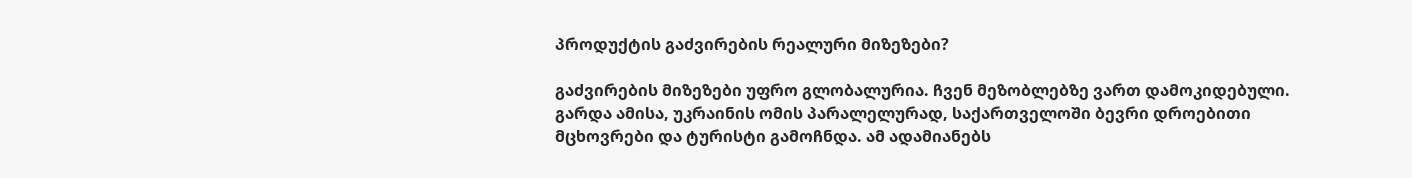პროდუქტის გაძვირების რეალური მიზეზები?

გაძვირების მიზეზები უფრო გლობალურია. ჩვენ მეზობლებზე ვართ დამოკიდებული. გარდა ამისა, უკრაინის ომის პარალელურად, საქართველოში ბევრი დროებითი მცხოვრები და ტურისტი გამოჩნდა. ამ ადამიანებს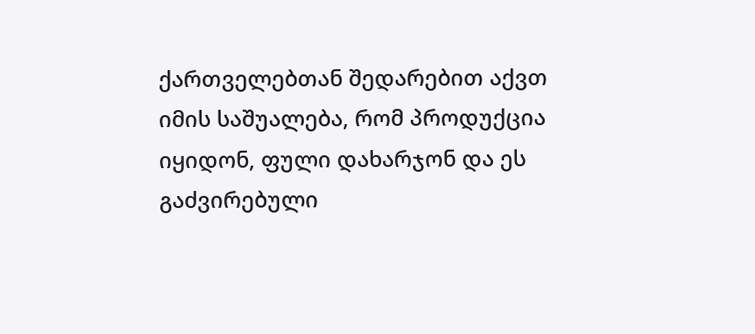ქართველებთან შედარებით აქვთ იმის საშუალება, რომ პროდუქცია იყიდონ, ფული დახარჯონ და ეს გაძვირებული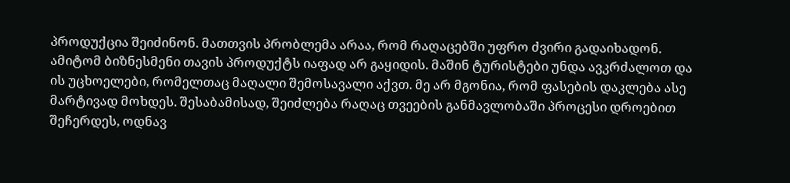პროდუქცია შეიძინონ. მათთვის პრობლემა არაა, რომ რაღაცებში უფრო ძვირი გადაიხადონ. ამიტომ ბიზნესმენი თავის პროდუქტს იაფად არ გაყიდის. მაშინ ტურისტები უნდა ავკრძალოთ და ის უცხოელები, რომელთაც მაღალი შემოსავალი აქვთ. მე არ მგონია, რომ ფასების დაკლება ასე მარტივად მოხდეს. შესაბამისად, შეიძლება რაღაც თვეების განმავლობაში პროცესი დროებით შეჩერდეს, ოდნავ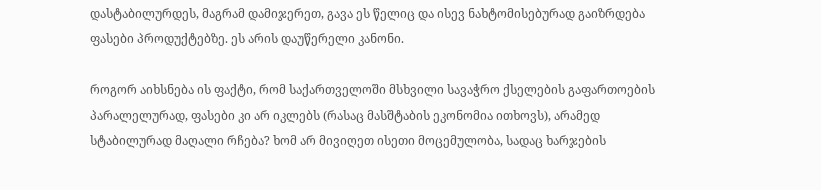დასტაბილურდეს, მაგრამ დამიჯერეთ, გავა ეს წელიც და ისევ ნახტომისებურად გაიზრდება ფასები პროდუქტებზე. ეს არის დაუწერელი კანონი.

როგორ აიხსნება ის ფაქტი, რომ საქართველოში მსხვილი სავაჭრო ქსელების გაფართოების პარალელურად, ფასები კი არ იკლებს (რასაც მასშტაბის ეკონომია ითხოვს), არამედ სტაბილურად მაღალი რჩება? ხომ არ მივიღეთ ისეთი მოცემულობა, სადაც ხარჯების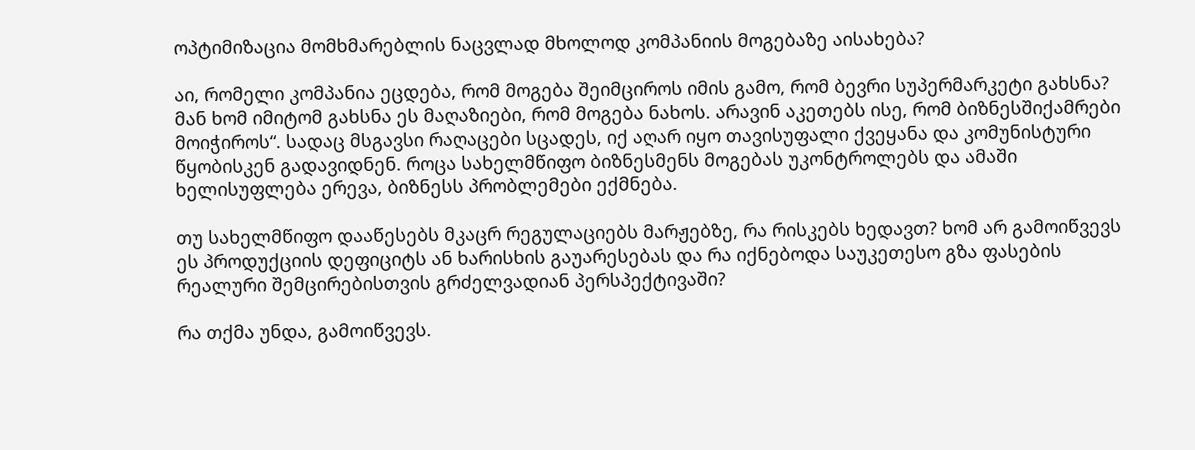ოპტიმიზაცია მომხმარებლის ნაცვლად მხოლოდ კომპანიის მოგებაზე აისახება?

აი, რომელი კომპანია ეცდება, რომ მოგება შეიმციროს იმის გამო, რომ ბევრი სუპერმარკეტი გახსნა? მან ხომ იმიტომ გახსნა ეს მაღაზიები, რომ მოგება ნახოს. არავინ აკეთებს ისე, რომ ბიზნესშიქამრები მოიჭიროს“. სადაც მსგავსი რაღაცები სცადეს, იქ აღარ იყო თავისუფალი ქვეყანა და კომუნისტური წყობისკენ გადავიდნენ. როცა სახელმწიფო ბიზნესმენს მოგებას უკონტროლებს და ამაში ხელისუფლება ერევა, ბიზნესს პრობლემები ექმნება.

თუ სახელმწიფო დააწესებს მკაცრ რეგულაციებს მარჟებზე, რა რისკებს ხედავთ? ხომ არ გამოიწვევს ეს პროდუქციის დეფიციტს ან ხარისხის გაუარესებას და რა იქნებოდა საუკეთესო გზა ფასების რეალური შემცირებისთვის გრძელვადიან პერსპექტივაში?

რა თქმა უნდა, გამოიწვევს.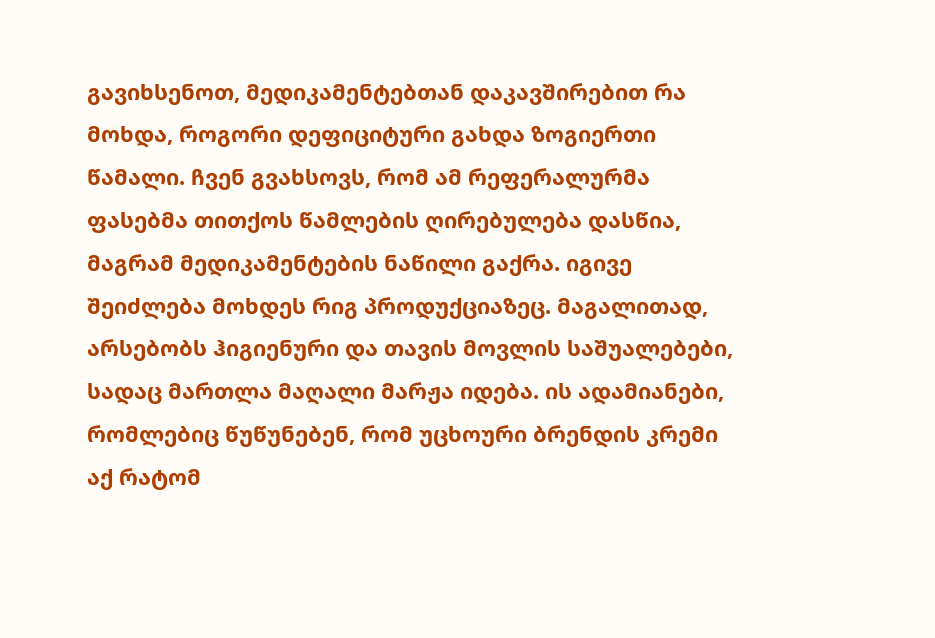გავიხსენოთ, მედიკამენტებთან დაკავშირებით რა მოხდა, როგორი დეფიციტური გახდა ზოგიერთი წამალი. ჩვენ გვახსოვს, რომ ამ რეფერალურმა ფასებმა თითქოს წამლების ღირებულება დასწია, მაგრამ მედიკამენტების ნაწილი გაქრა. იგივე შეიძლება მოხდეს რიგ პროდუქციაზეც. მაგალითად, არსებობს ჰიგიენური და თავის მოვლის საშუალებები, სადაც მართლა მაღალი მარჟა იდება. ის ადამიანები, რომლებიც წუწუნებენ, რომ უცხოური ბრენდის კრემი აქ რატომ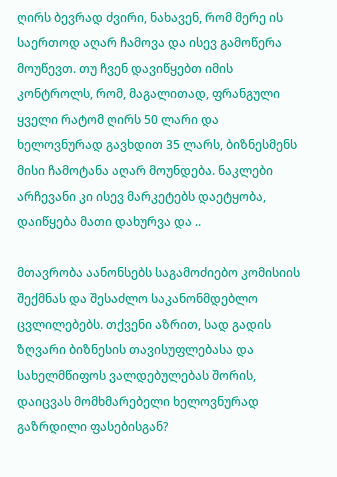ღირს ბევრად ძვირი, ნახავენ, რომ მერე ის საერთოდ აღარ ჩამოვა და ისევ გამოწერა მოუწევთ. თუ ჩვენ დავიწყებთ იმის კონტროლს, რომ, მაგალითად, ფრანგული ყველი რატომ ღირს 50 ლარი და ხელოვნურად გავხდით 35 ლარს, ბიზნესმენს მისი ჩამოტანა აღარ მოუნდება. ნაკლები არჩევანი კი ისევ მარკეტებს დაეტყობა, დაიწყება მათი დახურვა და ..

მთავრობა აანონსებს საგამოძიებო კომისიის შექმნას და შესაძლო საკანონმდებლო ცვლილებებს. თქვენი აზრით, სად გადის ზღვარი ბიზნესის თავისუფლებასა და სახელმწიფოს ვალდებულებას შორის, დაიცვას მომხმარებელი ხელოვნურად გაზრდილი ფასებისგან?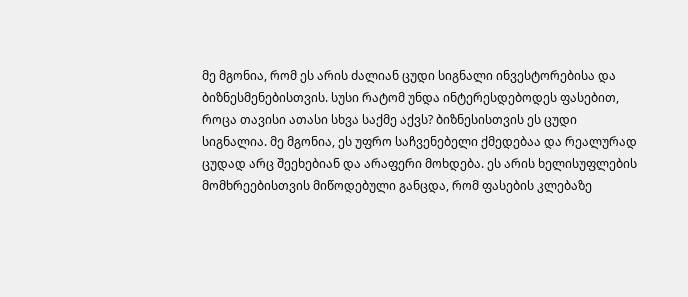მე მგონია, რომ ეს არის ძალიან ცუდი სიგნალი ინვესტორებისა და ბიზნესმენებისთვის. სუსი რატომ უნდა ინტერესდებოდეს ფასებით, როცა თავისი ათასი სხვა საქმე აქვს? ბიზნესისთვის ეს ცუდი სიგნალია. მე მგონია, ეს უფრო საჩვენებელი ქმედებაა და რეალურად ცუდად არც შეეხებიან და არაფერი მოხდება. ეს არის ხელისუფლების მომხრეებისთვის მიწოდებული განცდა, რომ ფასების კლებაზე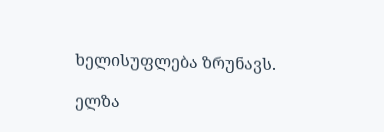ხელისუფლება ზრუნავს.

ელზა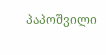პაპოშვილი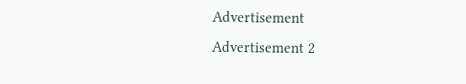Advertisement
Advertisement 2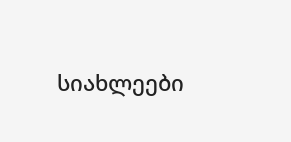სიახლეები